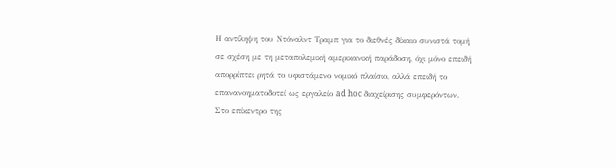Η αντίληψη του Ντόναλντ Τραμπ για το διεθνές δίκαιο συνιστά τομή σε σχέση με τη μεταπολεμική αμερικανική παράδοση, όχι μόνο επειδή απορρίπτει ρητά το υφιστάμενο νομικό πλαίσιο, αλλά επειδή το επανανοηματοδοτεί ως εργαλείο ad hoc διαχείρισης συμφερόντων. Στο επίκεντρο της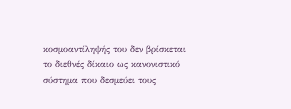κοσμοαντίληψής του δεν βρίσκεται το διεθνές δίκαιο ως κανονιστικό σύστημα που δεσμεύει τους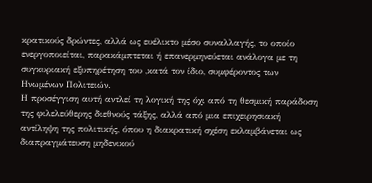κρατικούς δρώντες, αλλά ως ευέλικτο μέσο συναλλαγής, το οποίο ενεργοποιείται, παρακάμπτεται ή επανερμηνεύεται ανάλογα με τη συγκυριακή εξυπηρέτηση του ,κατά τον ίδιο, συμφέροντος των Ηνωμένων Πολιτειών.
Η προσέγγιση αυτή αντλεί τη λογική της όχι από τη θεσμική παράδοση της φιλελεύθερης διεθνούς τάξης, αλλά από μια επιχειρησιακή αντίληψη της πολιτικής, όπου η διακρατική σχέση εκλαμβάνεται ως διαπραγμάτευση μηδενικού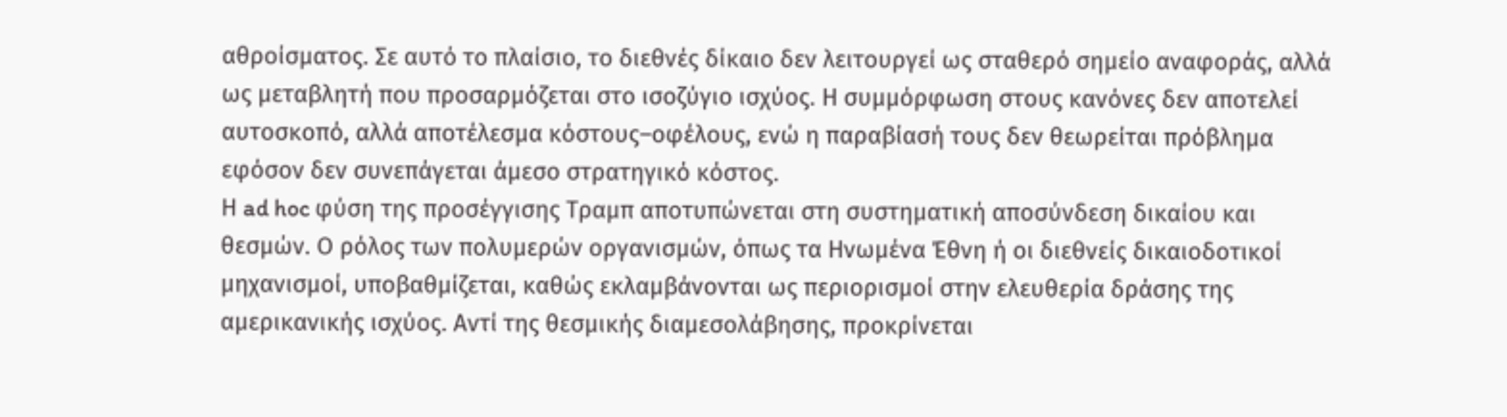αθροίσματος. Σε αυτό το πλαίσιο, το διεθνές δίκαιο δεν λειτουργεί ως σταθερό σημείο αναφοράς, αλλά ως μεταβλητή που προσαρμόζεται στο ισοζύγιο ισχύος. Η συμμόρφωση στους κανόνες δεν αποτελεί αυτοσκοπό, αλλά αποτέλεσμα κόστους–οφέλους, ενώ η παραβίασή τους δεν θεωρείται πρόβλημα εφόσον δεν συνεπάγεται άμεσο στρατηγικό κόστος.
Η ad hoc φύση της προσέγγισης Τραμπ αποτυπώνεται στη συστηματική αποσύνδεση δικαίου και θεσμών. Ο ρόλος των πολυμερών οργανισμών, όπως τα Ηνωμένα Έθνη ή οι διεθνείς δικαιοδοτικοί μηχανισμοί, υποβαθμίζεται, καθώς εκλαμβάνονται ως περιορισμοί στην ελευθερία δράσης της αμερικανικής ισχύος. Αντί της θεσμικής διαμεσολάβησης, προκρίνεται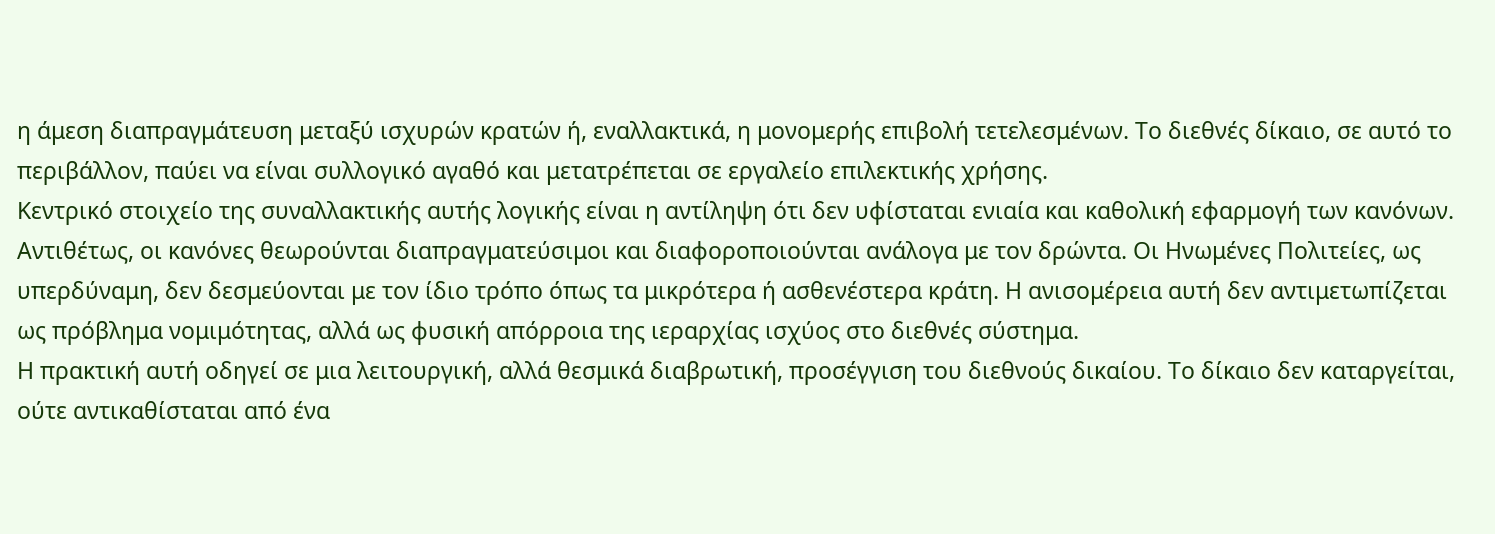η άμεση διαπραγμάτευση μεταξύ ισχυρών κρατών ή, εναλλακτικά, η μονομερής επιβολή τετελεσμένων. Το διεθνές δίκαιο, σε αυτό το περιβάλλον, παύει να είναι συλλογικό αγαθό και μετατρέπεται σε εργαλείο επιλεκτικής χρήσης.
Κεντρικό στοιχείο της συναλλακτικής αυτής λογικής είναι η αντίληψη ότι δεν υφίσταται ενιαία και καθολική εφαρμογή των κανόνων. Αντιθέτως, οι κανόνες θεωρούνται διαπραγματεύσιμοι και διαφοροποιούνται ανάλογα με τον δρώντα. Οι Ηνωμένες Πολιτείες, ως υπερδύναμη, δεν δεσμεύονται με τον ίδιο τρόπο όπως τα μικρότερα ή ασθενέστερα κράτη. Η ανισομέρεια αυτή δεν αντιμετωπίζεται ως πρόβλημα νομιμότητας, αλλά ως φυσική απόρροια της ιεραρχίας ισχύος στο διεθνές σύστημα.
Η πρακτική αυτή οδηγεί σε μια λειτουργική, αλλά θεσμικά διαβρωτική, προσέγγιση του διεθνούς δικαίου. Το δίκαιο δεν καταργείται, ούτε αντικαθίσταται από ένα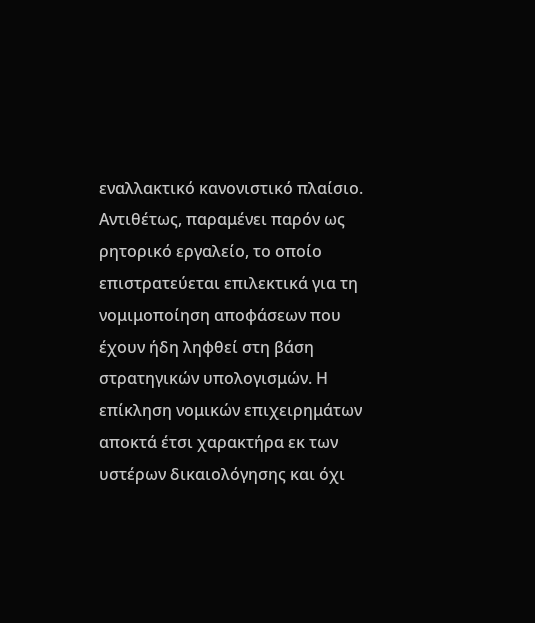εναλλακτικό κανονιστικό πλαίσιο. Αντιθέτως, παραμένει παρόν ως ρητορικό εργαλείο, το οποίο επιστρατεύεται επιλεκτικά για τη νομιμοποίηση αποφάσεων που έχουν ήδη ληφθεί στη βάση στρατηγικών υπολογισμών. Η επίκληση νομικών επιχειρημάτων αποκτά έτσι χαρακτήρα εκ των υστέρων δικαιολόγησης και όχι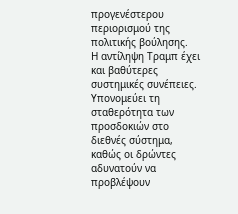προγενέστερου περιορισμού της πολιτικής βούλησης.
Η αντίληψη Τραμπ έχει και βαθύτερες συστημικές συνέπειες. Υπονομεύει τη σταθερότητα των προσδοκιών στο διεθνές σύστημα, καθώς οι δρώντες αδυνατούν να προβλέψουν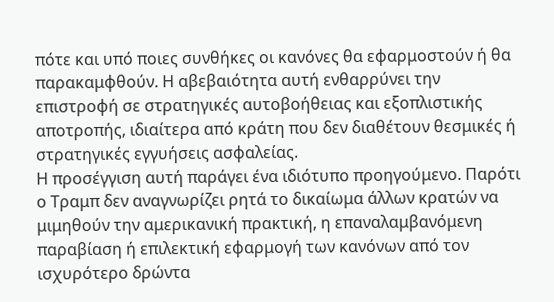πότε και υπό ποιες συνθήκες οι κανόνες θα εφαρμοστούν ή θα παρακαμφθούν. Η αβεβαιότητα αυτή ενθαρρύνει την επιστροφή σε στρατηγικές αυτοβοήθειας και εξοπλιστικής αποτροπής, ιδιαίτερα από κράτη που δεν διαθέτουν θεσμικές ή στρατηγικές εγγυήσεις ασφαλείας.
Η προσέγγιση αυτή παράγει ένα ιδιότυπο προηγούμενο. Παρότι ο Τραμπ δεν αναγνωρίζει ρητά το δικαίωμα άλλων κρατών να μιμηθούν την αμερικανική πρακτική, η επαναλαμβανόμενη παραβίαση ή επιλεκτική εφαρμογή των κανόνων από τον ισχυρότερο δρώντα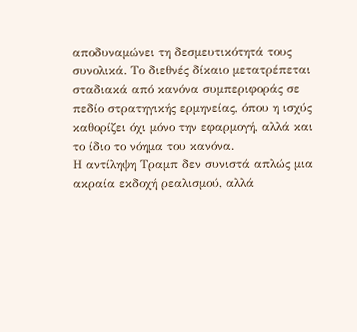αποδυναμώνει τη δεσμευτικότητά τους συνολικά. Το διεθνές δίκαιο μετατρέπεται σταδιακά από κανόνα συμπεριφοράς σε πεδίο στρατηγικής ερμηνείας, όπου η ισχύς καθορίζει όχι μόνο την εφαρμογή, αλλά και το ίδιο το νόημα του κανόνα.
Η αντίληψη Τραμπ δεν συνιστά απλώς μια ακραία εκδοχή ρεαλισμού, αλλά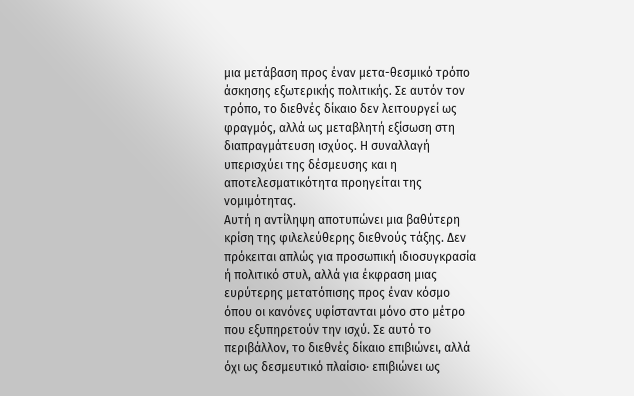μια μετάβαση προς έναν μετα-θεσμικό τρόπο άσκησης εξωτερικής πολιτικής. Σε αυτόν τον τρόπο, το διεθνές δίκαιο δεν λειτουργεί ως φραγμός, αλλά ως μεταβλητή εξίσωση στη διαπραγμάτευση ισχύος. Η συναλλαγή υπερισχύει της δέσμευσης και η αποτελεσματικότητα προηγείται της νομιμότητας.
Αυτή η αντίληψη αποτυπώνει μια βαθύτερη κρίση της φιλελεύθερης διεθνούς τάξης. Δεν πρόκειται απλώς για προσωπική ιδιοσυγκρασία ή πολιτικό στυλ, αλλά για έκφραση μιας ευρύτερης μετατόπισης προς έναν κόσμο όπου οι κανόνες υφίστανται μόνο στο μέτρο που εξυπηρετούν την ισχύ. Σε αυτό το περιβάλλον, το διεθνές δίκαιο επιβιώνει, αλλά όχι ως δεσμευτικό πλαίσιο· επιβιώνει ως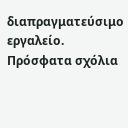διαπραγματεύσιμο εργαλείο.
Πρόσφατα σχόλια